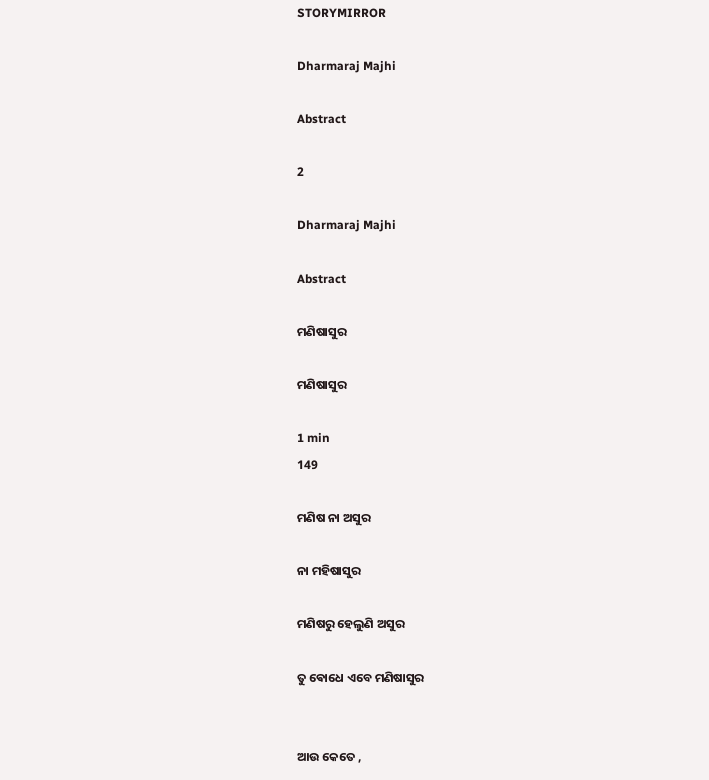STORYMIRROR

Dharmaraj Majhi

Abstract

2

Dharmaraj Majhi

Abstract

ମଣିଷାସୁର

ମଣିଷାସୁର

1 min
149

ମଣିଷ ନା ଅସୁର

ନା ମହିଷାସୁର

ମଣିଷରୁ ହେଲୁଣି ଅସୁର

ତୁ ଵୋଧେ ଏବେ ମଣିଷାସୁର


ଆଉ କେତେ ,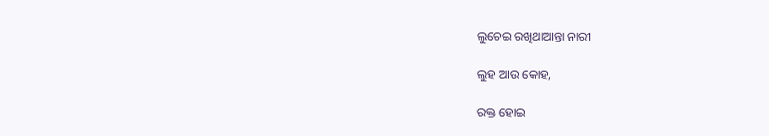ଲୁଚେଇ ରଖିଥାଆନ୍ତା ନାରୀ

ଲୁହ ଆଉ କୋହ,

ରକ୍ତ ହୋଇ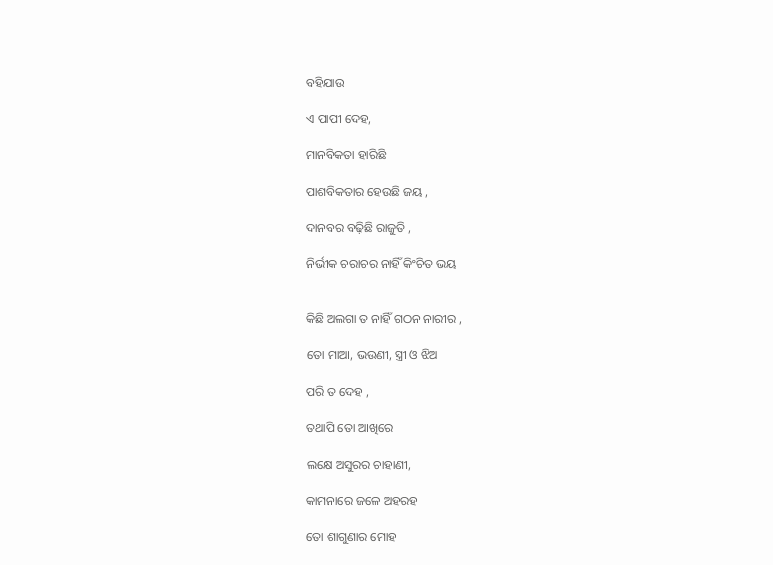ବହିଯାଉ

ଏ ପାପୀ ଦେହ,

ମାନବିକତା ହାରିଛି

ପାଶବିକତାର ହେଉଛି ଜୟ ,

ଦାନବର ବଢ଼ିଛି ରାଜୁତି ,

ନିର୍ଭୀକ ଚରାଚର ନାହିଁ କିଂଚିତ ଭୟ


କିଛି ଅଲଗା ତ ନାହିଁ ଗଠନ ନାରୀର ,

ତୋ ମାଆ, ଭଉଣୀ, ସ୍ତ୍ରୀ ଓ ଝିଅ

ପରି ତ ଦେହ ,

ତଥାପି ତୋ ଆଖିରେ

ଲକ୍ଷେ ଅସୁରର ଚାହାଣୀ,

କାମନାରେ ଜଳେ ଅହରହ

ତୋ ଶାଗୁଣାର ମୋହ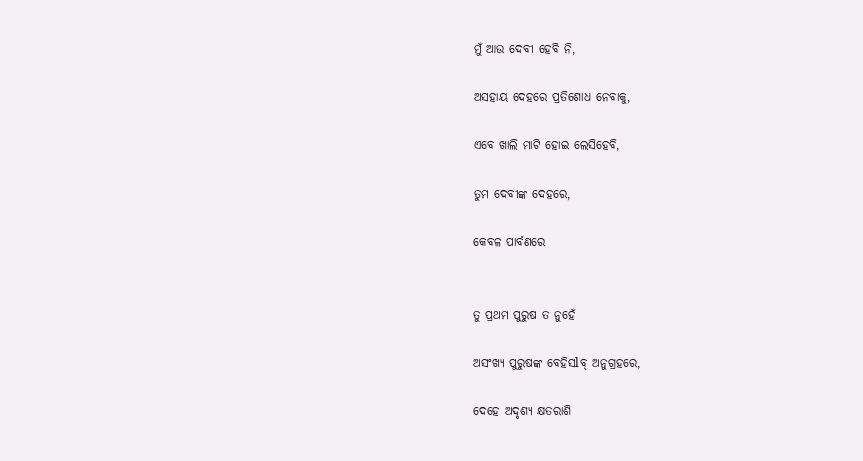ମୁଁ ଆଉ ଦେବୀ ହେବି ନି,

ଅସହାୟ ଦେହରେ ପ୍ରତିଶୋଧ ନେବାକୁ,

ଏବେ ଖାଲି ମାଟି ହୋଇ ଲେସିହେବି,

ତୁମ ଦେବୀଙ୍କ ଦେହରେ,

କେବଳ ପାର୍ବଣରେ


ତୁ ପ୍ରଥମ ପୁରୁଷ ତ ନୁହେଁ

ଅସଂଖ୍ୟ ପୁରୁଷଙ୍କ ବେହିସlବ୍ ଅନୁଗ୍ରହରେ,

ଦେହେ ଅଦୃଶ୍ୟ କ୍ଷତରାଶି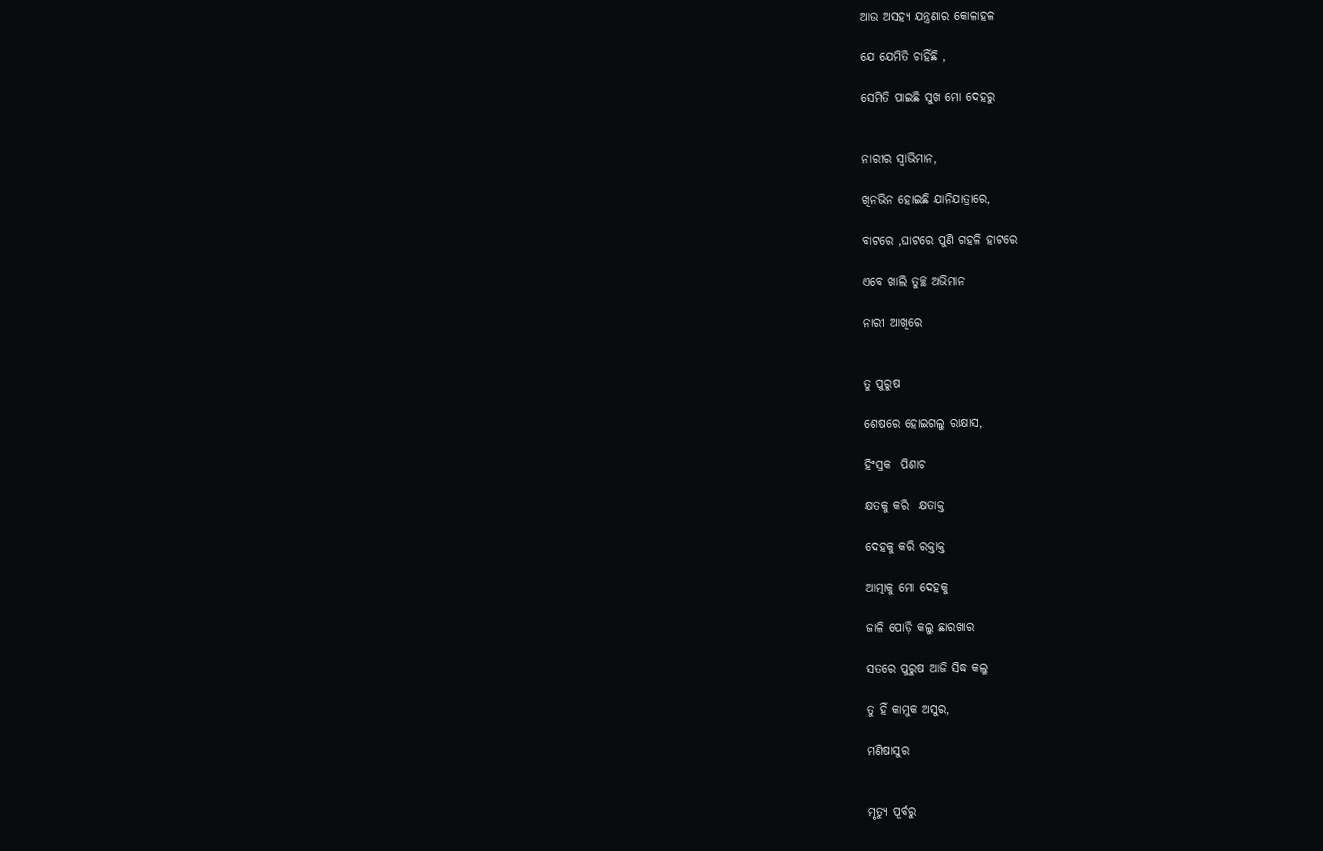ଆଉ ଅସହ୍ୟ ଯନ୍ତ୍ରଣାର କୋଳାହଳ

ଯେ ଯେମିତି ଚାହିଁଛି ,

ସେମିତି ପାଇଛି ସୁଖ ମୋ ଦେହରୁ


ନାରୀର ସ୍ୱାଭିମାନ,

ଖିନଭିନ ହୋଇଛି ଯାନିଯାତ୍ରାରେ,

ବାଟରେ ,ଘାଟରେ ପୁଣି ଗହଳି ହାଟରେ

ଏବେ ଖାଲି ତୁଚ୍ଛ ଅଭିମାନ

ନାରୀ ଆଖିରେ


ତୁ ପୁରୁଷ

ଶେଷରେ ହୋଇଗଲୁ ରାକ୍ଷାସ,

ହିଂସ୍ରକ  ପିଶାଚ

କ୍ଷତକୁ କରି  କ୍ଷତାକ୍ତ

ଦେହକୁ କରି ରକ୍ତାକ୍ତ

ଆତ୍ମାକୁ ମୋ ଦେହକୁ

ଜାଳି ପୋଡ଼ି କଲୁ ଛାରଖାର

ସତରେ ପୁରୁଷ ଆଜି ସିଦ୍ଧ କଲୁ

ତୁ ହିଁ କାମୁକ ଅସୁର,

ମଣିଷାସୁର


ମୃତ୍ୟୁ ପୂର୍ବରୁ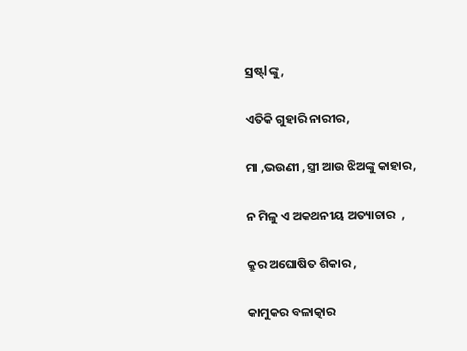ସ୍ରଷ୍ଟ୍lଙ୍କୁ,

ଏତିକି ଗୁହାରି ନାରୀର,

ମା ,ଭଉଣୀ ,ସ୍ତ୍ରୀ ଆଉ ଝିଅଙ୍କୁ କାହାର,

ନ ମିଳୁ ଏ ଅକଥନୀୟ ଅତ୍ୟାଚାର  ,

କ୍ରୁର ଅଘୋଷିତ ଶିକାର ,

କାମୁକର ବଳାତ୍କାର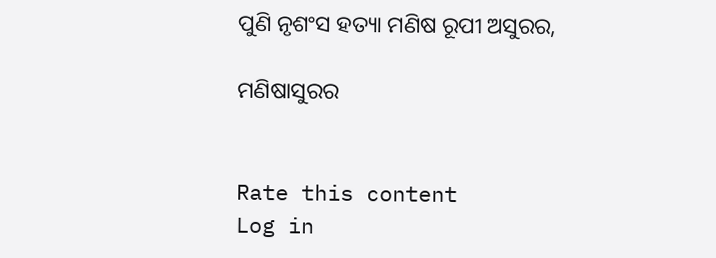ପୁଣି ନୃଶଂସ ହତ୍ୟା ମଣିଷ ରୂପୀ ଅସୁରର,

ମଣିଷାସୁରର


Rate this content
Log in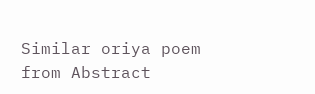Similar oriya poem from Abstract